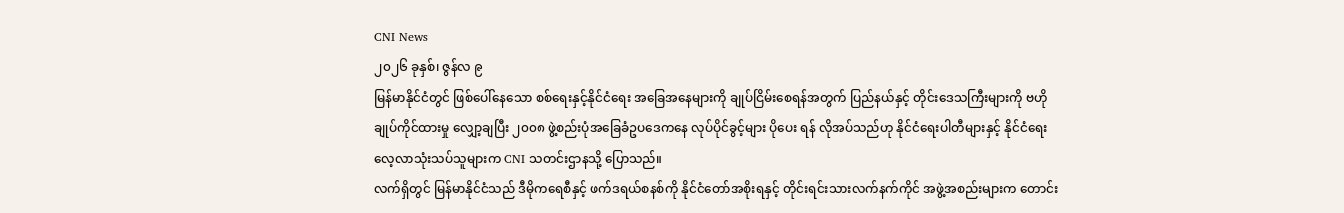CNI News
၂၀၂၆ ခုနှစ်၊ ဇွန်လ ၉
မြန်မာနိုင်ငံတွင် ဖြစ်ပေါ်နေသော စစ်ရေးနှင့်နိုင်ငံရေး အခြေအနေများကို ချုပ်ငြိမ်းစေရန်အတွက် ပြည်နယ်နှင့် တိုင်းဒေသကြီးများကို ဗဟိုချုပ်ကိုင်ထားမှု လျှော့ချပြီး ၂၀၀၈ ဖွဲ့စည်းပုံအခြေခံဥပဒေကနေ လုပ်ပိုင်ခွင့်များ ပိုပေး ရန် လိုအပ်သည်ဟု နိုင်ငံရေးပါတီများနှင့် နိုင်ငံရေးလေ့လာသုံးသပ်သူများက CNI သတင်းဌာနသို့ ပြောသည်။
လက်ရှိတွင် မြန်မာနိုင်ငံသည် ဒီမိုကရေစီနှင့် ဖက်ဒရယ်စနစ်ကို နိုင်ငံတော်အစိုးရနှင့် တိုင်းရင်းသားလက်နက်ကိုင် အဖွဲ့အစည်းများက တောင်း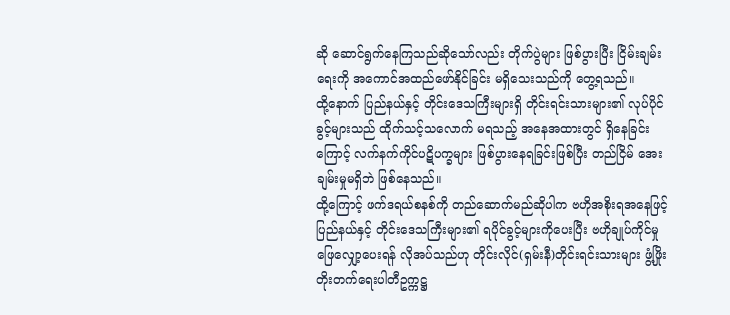ဆို ဆောင်ရွက်နေကြသည်ဆိုသော်လည်း တိုက်ပွဲများ ဖြစ်ပွားပြီး ငြိမ်းချမ်းရေးကို အကောင်အထည်ဖော်နိုင်ခြင်း မရှိသေးသည်ကို တွေ့ရသည်။
ထို့နောက် ပြည်နယ်နှင့် တိုင်းဒေသကြီးများရှိ တိုင်းရင်းသားများ၏ လုပ်ပိုင်ခွင့်များသည် ထိုက်သင့်သလောက် မရသည့် အနေအထားတွင် ရှိနေခြင်းကြောင့် လက်နက်ကိုင်ပဋိပက္ခများ ဖြစ်ပွားနေရခြင်းဖြစ်ပြီး တည်ငြိမ် အေးချမ်းမှုမရှိဘဲ ဖြစ်နေသည်။
ထို့ကြောင့် ဖက်ဒရယ်စနစ်ကို တည်ဆောက်မည်ဆိုပါက ဗဟိုအစိုးရအနေဖြင့် ပြည်နယ်နှင့် တိုင်းဒေသကြီးများ၏ ရပိုင်ခွင့်များကိုပေးပြီး ဗဟိုချုပ်ကိုင်မှု ဖြေလျှော့ပေးရန် လိုအပ်သည်ဟု တိုင်းလိုင်(ရှမ်းနီ)တိုင်းရင်းသားများ ဖွံ့ဖြိုး တိုးတက်ရေးပါတီဥက္ကဋ္ဌ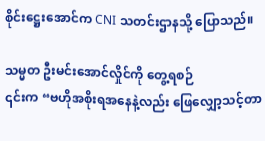စိုင်းဋ္ဌေးအောင်က CNI သတင်းဌာနသို့ ပြောသည်။

သမ္မတ ဦးမင်းအောင်လှိုင်ကို တွေ့ရစဉ်
၎င်းက “ဗဟိုအစိုးရအနေနဲ့လည်း ဖြေလျှော့သင့်တာ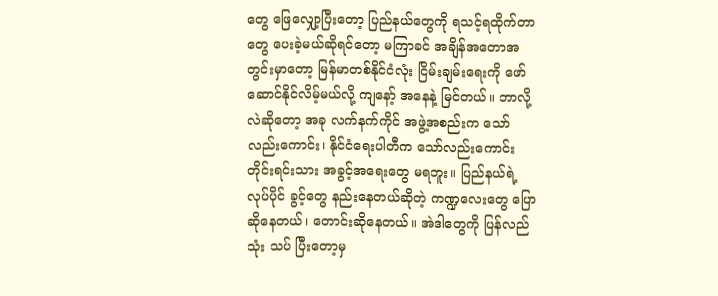တွေ ဖြေလျှော့ပြီးတော့ ပြည်နယ်တွေကို ရသင့်ရထိုက်တာ တွေ ပေးခဲ့မယ်ဆိုရင်တော့ မကြာခင် အချိန်အတောအတွင်းမှာတော့ မြန်မာတစ်နိုင်ငံလုံး ငြိမ်းချမ်းရေးကို ဖော် ဆောင်နိုင်လိမ့်မယ်လို့ ကျနော့် အနေနဲ့ မြင်တယ်။ ဘာလို့လဲဆိုတော့ အခု လက်နက်ကိုင် အဖွဲ့အစည်းက သော် လည်းကောင်း၊ နိုင်ငံရေးပါတီက သော်လည်းကောင်း တိုင်းရင်းသား အခွင့်အရေးတွေ မရဘူး။ ပြည်နယ်ရဲ့ လုပ်ပိုင် ခွင့်တွေ နည်းနေတယ်ဆိုတဲ့ ကဏ္ဍလေးတွေ ပြောဆိုနေတယ်၊ တောင်းဆိုနေတယ်။ အဲဒါတွေကို ပြန်လည် သုံး သပ် ပြီးတော့မှ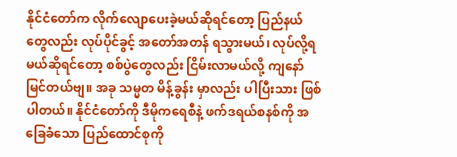နိုင်ငံတော်က လိုက်လျောပေးခဲ့မယ်ဆိုရင်တော့ ပြည်နယ်တွေလည်း လုပ်ပိုင်ခွင့် အတော်အတန် ရသွားမယ်၊ လုပ်လို့ရမယ်ဆိုရင်တော့ စစ်ပွဲတွေလည်း ငြိမ်းလာမယ်လို့ ကျနော် မြင်တယ်ဗျ။ အခု သမ္မတ မိန့်ခွန်း မှာလည်း ပါပြီးသား ဖြစ်ပါတယ်။ နိုင်ငံတော်ကို ဒီမိုကရေစီနဲ့ ဖက်ဒရယ်စနစ်ကို အခြေခံသော ပြည်ထောင်စုကို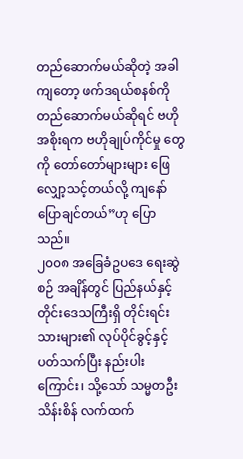တည်ဆောက်မယ်ဆိုတဲ့ အခါကျတော့ ဖက်ဒရယ်စနစ်ကို တည်ဆောက်မယ်ဆိုရင် ဗဟိုအစိုးရက ဗဟိုချုပ်ကိုင်မှု တွေကို တော်တော်များများ ဖြေလျှော့သင့်တယ်လို့ ကျနော် ပြောချင်တယ်”ဟု ပြောသည်။
၂၀၀၈ အခြေခံဥပဒေ ရေးဆွဲစဉ် အချိန်တွင် ပြည်နယ်နှင့် တိုင်းဒေသကြီးရှိ တိုင်းရင်းသားများ၏ လုပ်ပိုင်ခွင့်နှင့် ပတ်သက်ပြီး နည်းပါးကြောင်း၊ သို့သော် သမ္မတဦးသိန်းစိန် လက်ထက်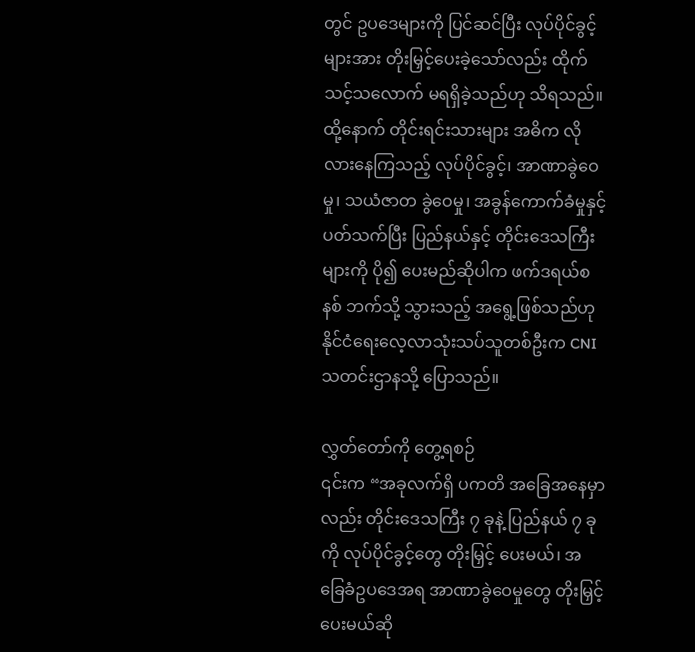တွင် ဥပဒေများကို ပြင်ဆင်ပြီး လုပ်ပိုင်ခွင့် များအား တိုးမြှင့်ပေးခဲ့သော်လည်း ထိုက်သင့်သလောက် မရရှိခဲ့သည်ဟု သိရသည်။
ထို့နောက် တိုင်းရင်းသားများ အဓိက လိုလားနေကြသည့် လုပ်ပိုင်ခွင့်၊ အာဏာခွဲဝေမှု၊ သယံဇာတ ခွဲဝေမှု၊ အခွန်ကောက်ခံမှုနှင့် ပတ်သက်ပြီး ပြည်နယ်နှင့် တိုင်းဒေသကြီးများကို ပို၍ ပေးမည်ဆိုပါက ဖက်ဒရယ်စနစ် ဘက်သို့ သွားသည့် အရွေ့ဖြစ်သည်ဟု နိုင်ငံရေးလေ့လာသုံးသပ်သူတစ်ဦးက CNI သတင်းဌာနသို့ ပြောသည်။

လွှတ်တော်ကို တွေ့ရစဉ်
၎င်းက “အခုလက်ရှိ ပကတိ အခြေအနေမှာလည်း တိုင်းဒေသကြီး ၇ ခုနဲ့ ပြည်နယ် ၇ ခုကို လုပ်ပိုင်ခွင့်တွေ တိုးမြှင့် ပေးမယ်၊ အခြေခံဥပဒေအရ အာဏာခွဲဝေမှုတွေ တိုးမြှင့်ပေးမယ်ဆို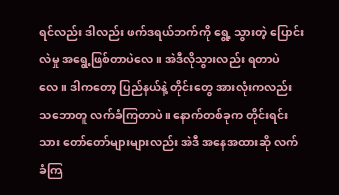ရင်လည်း ဒါလည်း ဖက်ဒရယ်ဘက်ကို ရွေ့ သွားတဲ့ ပြောင်းလဲမှု အရွေ့ဖြစ်တာပဲလေ။ အဲဒီလိုသွားလည်း ရတာပဲလေ။ ဒါကတော့ ပြည်နယ်နဲ့ တိုင်းတွေ အားလုံးကလည်း သဘောတူ လက်ခံကြတာပဲ။ နောက်တစ်ခုက တိုင်းရင်းသား တော်တော်များများလည်း အဲဒီ အနေအထားဆို လက်ခံကြ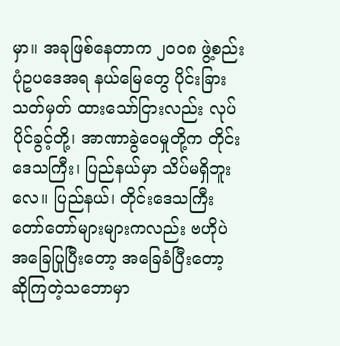မှာ။ အခုဖြစ်နေတာက ၂၀၀၈ ဖွဲ့စည်းပုံဥပဒေအရ နယ်မြေတွေ ပိုင်းခြား သတ်မှတ် ထားသော်ငြားလည်း လုပ်ပိုင်ခွင့်တို့၊ အာဏာခွဲဝေမှုတို့က တိုင်းဒေသကြီး၊ ပြည်နယ်မှာ သိပ်မရှိဘူးလေ။ ပြည်နယ်၊ တိုင်းဒေသကြီး တော်တော်များများကလည်း ဗဟိုပဲ အခြေပြုပြီးတော့ အခြေခံပြီးတော့ ဆိုကြတဲ့သဘောမှာ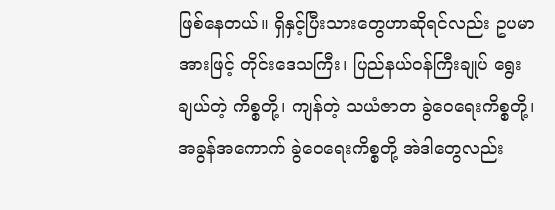ဖြစ်နေတယ်။ ရှိနှင့်ပြီးသားတွေဟာဆိုရင်လည်း ဥပမာအားဖြင့် တိုင်းဒေသကြီး၊ ပြည်နယ်ဝန်ကြီးချုပ် ရွေးချယ်တဲ့ ကိစ္စတို့၊ ကျန်တဲ့ သယံဇာတ ခွဲဝေရေးကိစ္စတို့၊ အခွန်အကောက် ခွဲဝေရေးကိစ္စတို့ အဲဒါတွေလည်း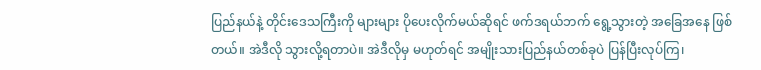ပြည်နယ်နဲ့ တိုင်းဒေသကြီးကို များများ ပိုပေးလိုက်မယ်ဆိုရင် ဖက်ဒရယ်ဘက် ရွေ့သွားတဲ့ အခြေအနေ ဖြစ်တယ်။ အဲဒီလို သွားလို့ရတာပဲ။ အဲဒီလိုမှ မဟုတ်ရင် အမျိုးသားပြည်နယ်တစ်ခုပဲ ပြန်ပြီးလုပ်ကြ၊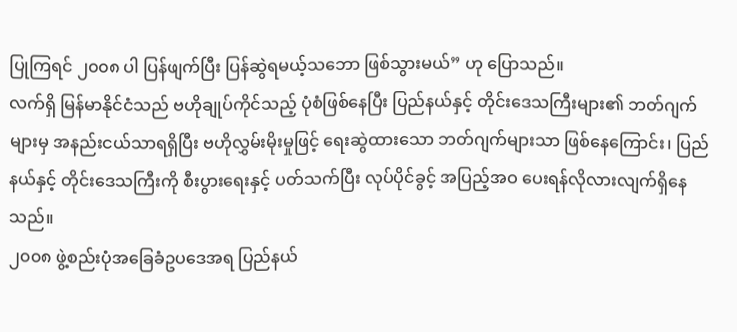ပြုကြရင် ၂၀၀၈ ပါ ပြန်ဖျက်ပြီး ပြန်ဆွဲရမယ့်သဘော ဖြစ်သွားမယ်” ဟု ပြောသည်။
လက်ရှိ မြန်မာနိုင်ငံသည် ဗဟိုချုပ်ကိုင်သည့် ပုံစံဖြစ်နေပြီး ပြည်နယ်နှင့် တိုင်းဒေသကြီးများ၏ ဘတ်ဂျက်များမှ အနည်းငယ်သာရရှိပြီး ဗဟိုလွှမ်းမိုးမှုဖြင့် ရေးဆွဲထားသော ဘတ်ဂျက်များသာ ဖြစ်နေကြောင်း၊ ပြည်နယ်နှင့် တိုင်းဒေသကြီးကို စီးပွားရေးနှင့် ပတ်သက်ပြီး လုပ်ပိုင်ခွင့် အပြည့်အဝ ပေးရန်လိုလားလျက်ရှိနေသည်။
၂၀၀၈ ဖွဲ့စည်းပုံအခြေခံဥပဒေအရ ပြည်နယ်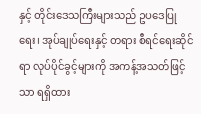နှင့် တိုင်းဒေသကြီးများသည် ဥပဒေပြုရေး၊ အုပ်ချုပ်ရေးနှင့် တရား စီရင်ရေးဆိုင်ရာ လုပ်ပိုင်ခွင့်များကို အကန့်အသတ်ဖြင့်သာ ရရှိထား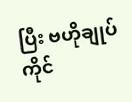ပြီး ဗဟိုချုပ်ကိုင်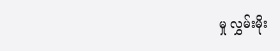မှု လွှမ်းမိုး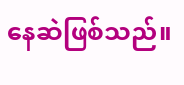နေဆဲဖြစ်သည်။